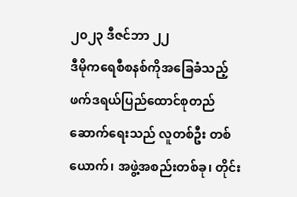၂၀၂၃ ဒီဇင်ဘာ ၂၂
ဒီမိုကရေစီစနစ်ကိုအခြေခံသည့် ဖက်ဒရယ်ပြည်ထောင်စုတည်ဆောက်ရေးသည် လူတစ်ဦး တစ်ယောက်၊ အဖွဲ့အစည်းတစ်ခု၊ တိုင်း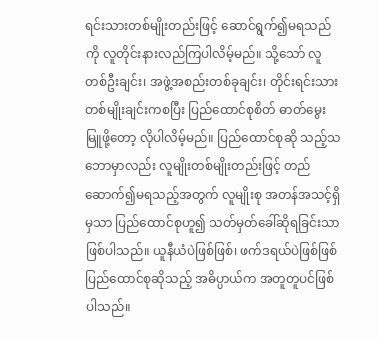ရင်းသားတစ်မျိုးတည်းဖြင့် ဆောင်ရွက်၍မရသည်ကို လူတိုင်းနားလည်ကြပါလိမ့်မည်။ သို့သော် လူတစ်ဦးချင်း၊ အဖွဲ့အစည်းတစ်ခုချင်း၊ တိုင်းရင်းသားတစ်မျိုးချင်းကစပြီး ပြည်ထောင်စုစိတ် ဓာတ်မွေးမြူဖို့တော့ လိုပါလိမ့်မည်။ ပြည်ထောင်စုဆို သည့်သဘောမှာလည်း လူမျိုးတစ်မျိုးတည်းဖြင့် တည်ဆောက်၍မရသည့်အတွက် လူမျိုးစု အတန်အသင့်ရှိမှသာ ပြည်ထောင်စုဟူ၍ သတ်မှတ်ခေါ်ဆိုရခြင်းသာ ဖြစ်ပါသည်။ ယူနီယံပဲဖြစ်ဖြစ်၊ ဖက်ဒရယ်ပဲဖြစ်ဖြစ် ပြည်ထောင်စုဆိုသည့် အဓိပ္ပာယ်က အတူတူပင်ဖြစ်ပါသည်။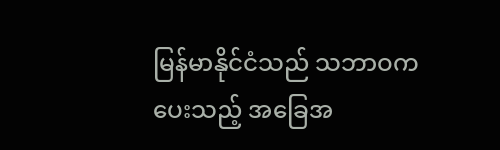မြန်မာနိုင်ငံသည် သဘာဝကပေးသည့် အခြေအ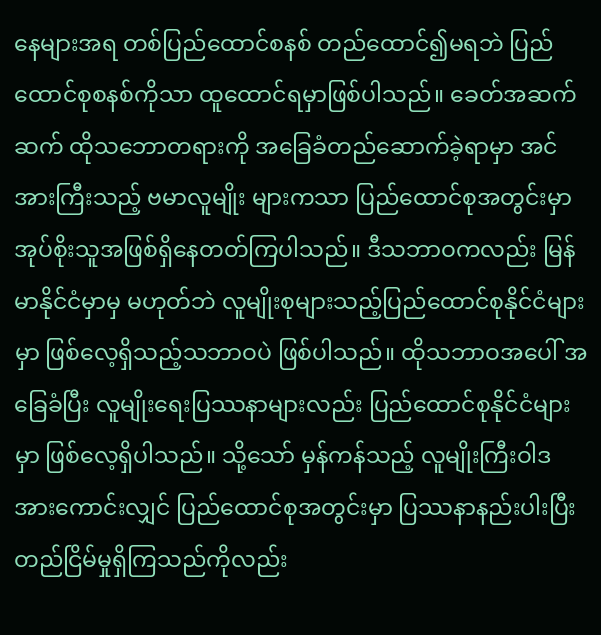နေများအရ တစ်ပြည်ထောင်စနစ် တည်ထောင်၍မရဘဲ ပြည်ထောင်စုစနစ်ကိုသာ ထူထောင်ရမှာဖြစ်ပါသည်။ ခေတ်အဆက်ဆက် ထိုသဘောတရားကို အခြေခံတည်ဆောက်ခဲ့ရာမှာ အင်အားကြီးသည့် ဗမာလူမျိုး များကသာ ပြည်ထောင်စုအတွင်းမှာ အုပ်စိုးသူအဖြစ်ရှိနေတတ်ကြပါသည်။ ဒီသဘာဝကလည်း မြန်မာနိုင်ငံမှာမှ မဟုတ်ဘဲ လူမျိုးစုများသည့်ပြည်ထောင်စုနိုင်ငံများမှာ ဖြစ်လေ့ရှိသည့်သဘာဝပဲ ဖြစ်ပါသည်။ ထိုသဘာဝအပေါ် အခြေခံပြီး လူမျိုးရေးပြဿနာများလည်း ပြည်ထောင်စုနိုင်ငံများမှာ ဖြစ်လေ့ရှိပါသည်။ သို့သော် မှန်ကန်သည့် လူမျိုးကြီးဝါဒအားကောင်းလျှင် ပြည်ထောင်စုအတွင်းမှာ ပြဿနာနည်းပါးပြီး တည်ငြိမ်မှုရှိကြသည်ကိုလည်း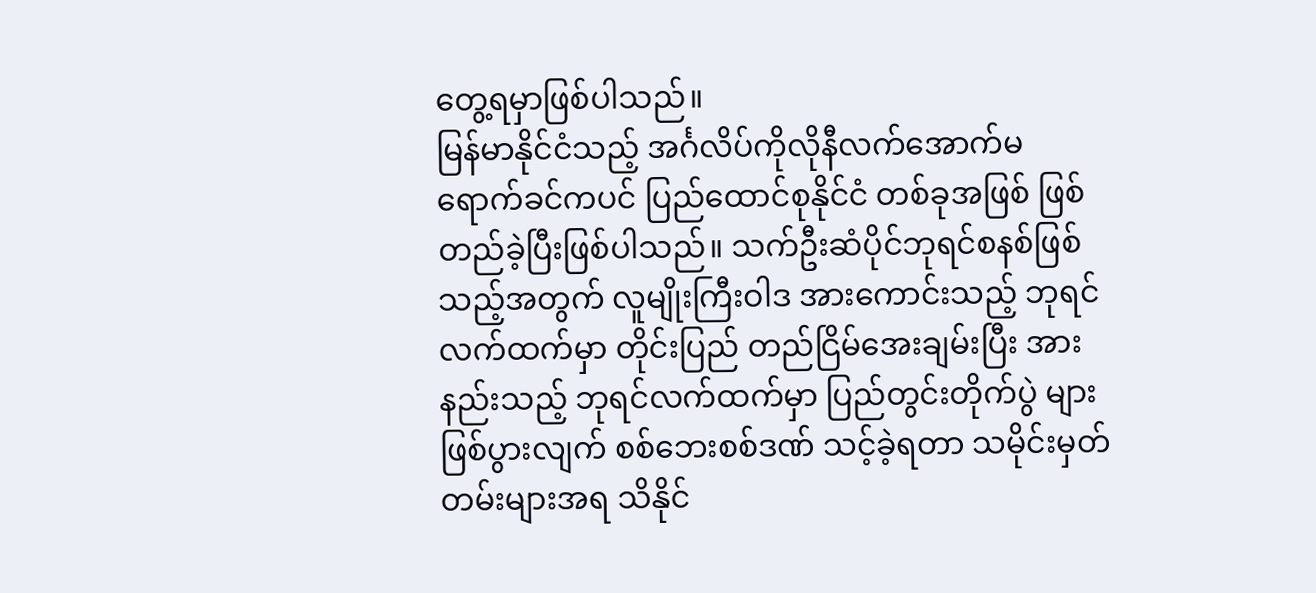တွေ့ရမှာဖြစ်ပါသည်။
မြန်မာနိုင်ငံသည့် အင်္ဂလိပ်ကိုလိုနီလက်အောက်မရောက်ခင်ကပင် ပြည်ထောင်စုနိုင်ငံ တစ်ခုအဖြစ် ဖြစ်တည်ခဲ့ပြီးဖြစ်ပါသည်။ သက်ဦးဆံပိုင်ဘုရင်စနစ်ဖြစ်သည့်အတွက် လူမျိုးကြီးဝါဒ အားကောင်းသည့် ဘုရင်လက်ထက်မှာ တိုင်းပြည် တည်ငြိမ်အေးချမ်းပြီး အားနည်းသည့် ဘုရင်လက်ထက်မှာ ပြည်တွင်းတိုက်ပွဲ များဖြစ်ပွားလျက် စစ်ဘေးစစ်ဒဏ် သင့်ခဲ့ရတာ သမိုင်းမှတ်တမ်းများအရ သိနိုင်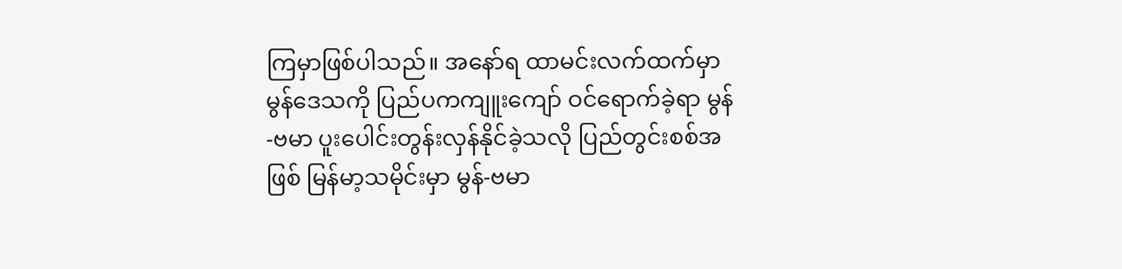ကြမှာဖြစ်ပါသည်။ အနော်ရ ထာမင်းလက်ထက်မှာ မွန်ဒေသကို ပြည်ပကကျူးကျော် ဝင်ရောက်ခဲ့ရာ မွန်-ဗမာ ပူးပေါင်းတွန်းလှန်နိုင်ခဲ့သလို ပြည်တွင်းစစ်အဖြစ် မြန်မာ့သမိုင်းမှာ မွန်-ဗမာ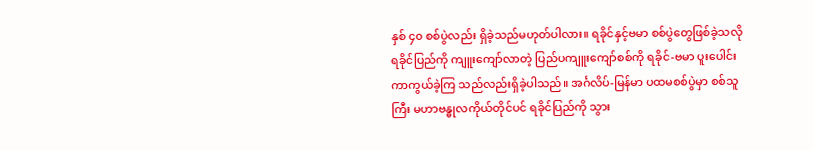နှစ် ၄၀ စစ်ပွဲလည်း ရှိခဲ့သည်မဟုတ်ပါလား။ ရခိုင်နှင့်ဗမာ စစ်ပွဲတွေဖြစ်ခဲ့သလို ရခိုင်ပြည်ကို ကျူးကျော်လာတဲ့ ပြည်ပကျူးကျော်စစ်ကို ရခိုင်-ဗမာ ပူးပေါင်းကာကွယ်ခဲ့ကြ သည်လည်းရှိခဲ့ပါသည်။ အင်္ဂလိပ်-မြန်မာ ပထမစစ်ပွဲမှာ စစ်သူကြီး မဟာဗန္ဓုလကိုယ်တိုင်ပင် ရခိုင်ပြည်ကို သွား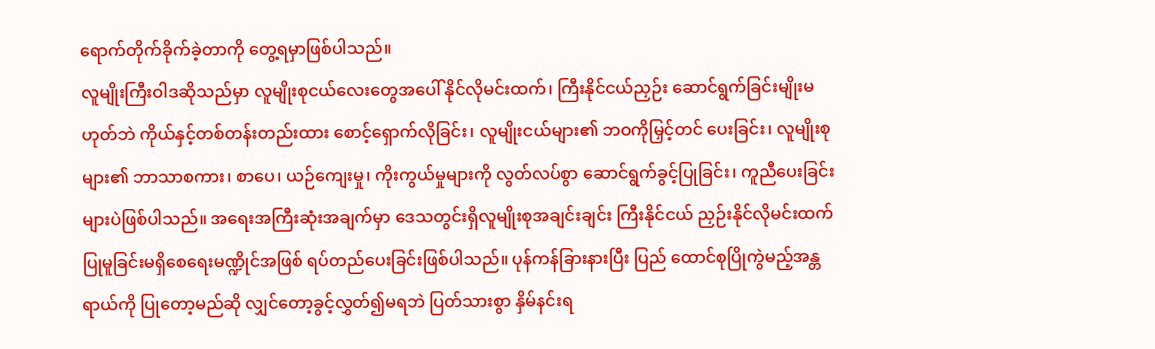ရောက်တိုက်ခိုက်ခဲ့တာကို တွေ့ရမှာဖြစ်ပါသည်။
လူမျိုးကြီးဝါဒဆိုသည်မှာ လူမျိုးစုငယ်လေးတွေအပေါ် နိုင်လိုမင်းထက်၊ ကြီးနိုင်ငယ်ညှဉ်း ဆောင်ရွက်ခြင်းမျိုးမဟုတ်ဘဲ ကိုယ်နှင့်တစ်တန်းတည်းထား စောင့်ရှောက်လိုခြင်း၊ လူမျိုးငယ်များ၏ ဘဝကိုမြှင့်တင် ပေးခြင်း၊ လူမျိုးစုများ၏ ဘာသာစကား၊ စာပေ၊ ယဉ်ကျေးမှု၊ ကိုးကွယ်မှုများကို လွတ်လပ်စွာ ဆောင်ရွက်ခွင့်ပြုခြင်း၊ ကူညီပေးခြင်းများပဲဖြစ်ပါသည်။ အရေးအကြီးဆုံးအချက်မှာ ဒေသတွင်းရှိလူမျိုးစုအချင်းချင်း ကြီးနိုင်ငယ် ညှဉ်းနိုင်လိုမင်းထက် ပြုမူခြင်းမရှိစေရေးမဏ္ဍိုင်အဖြစ် ရပ်တည်ပေးခြင်းဖြစ်ပါသည်။ ပုန်ကန်ခြားနားပြီး ပြည် ထောင်စုပြိုကွဲမည့်အန္တရာယ်ကို ပြုတော့မည်ဆို လျှင်တော့ခွင့်လွှတ်၍မရဘဲ ပြတ်သားစွာ နှိမ်နင်းရ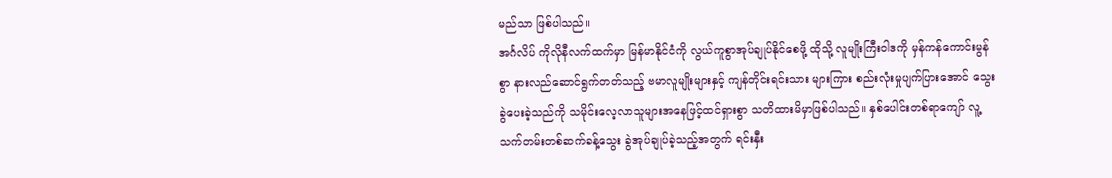မည်သာ ဖြစ်ပါသည်။
အင်္ဂလိပ် ကိုလိုနီလက်ထက်မှာ မြန်မာနိုင်ငံကို လွယ်ကူစွာအုပ်ချုပ်နိုင်စေဖို့ ထိုသို့ လူမျိုးကြီးဝါဒကို မှန်ကန်ကောင်းမွန်စွာ နားလည်ဆောင်ရွက်တတ်သည့် ဗမာလူမျိုးများနှင့် ကျန်တိုင်းရင်းသား များကြား စည်းလုံးမှုပျက်ပြားအောင် သွေးခွဲပေးခဲ့သည်ကို သမိုင်းလေ့လာသူများအနေဖြင့်ထင်ရှားစွာ သတိထားမိမှာဖြစ်ပါသည်။ နှစ်ပေါင်းတစ်ရာကျော် လူ့သက်တမ်းတစ်ဆက်ခန့်သွေး ခွဲအုပ်ချုပ်ခဲ့သည့်အတွက် ရင်းနှီး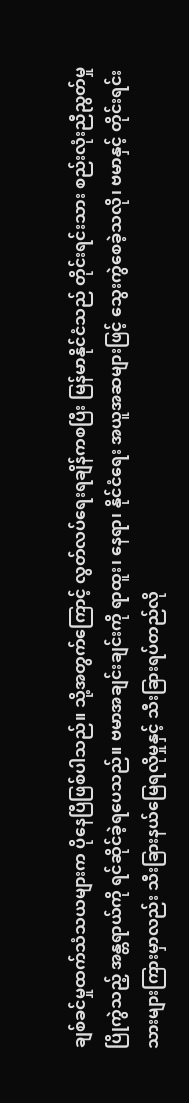ချစ်ခင်မှုထက်သံသယများက ပိုနေပြီဖြစ်ပါသည်။ သို့အတွက်ကြောင့် လွတ်လပ်ရေးရချိန်ကစပြီး မြန်မာနိုင်ငံသည် တိုင်းရင်းသား စည်းလုံးညီညွတ်မှုပြိုကွဲသည့် အန္တရာယ်ကို ရင်ဆိုင်ခဲ့ရပေသည်။ ဗမာအချင်းချင်းကို ရာထူး၊ နေရာ၊ နိုင်ငံရေး အယူအဆများဖြင့် သွေးကွဲစေခဲ့သလို၊ ဗမာနှင့် တိုင်းရင်းသားများကြားမှာလည်း သီးခြားနယ်မြေရလိုမှုနှင့် သီးခြားရပ်တည်လို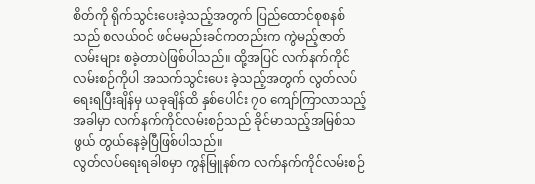စိတ်ကို ရိုက်သွင်းပေးခဲ့သည့်အတွက် ပြည်ထောင်စုစနစ်သည် စလယ်ဝင် ဖင်မမည်းခင်ကတည်းက ကွဲမည့်ဇာတ်လမ်းများ စခဲ့တာပဲဖြစ်ပါသည်။ ထို့အပြင် လက်နက်ကိုင်လမ်းစဉ်ကိုပါ အသက်သွင်းပေး ခဲ့သည့်အတွက် လွတ်လပ်ရေးရပြီးချိန်မှ ယခုချိန်ထိ နှစ်ပေါင်း ၇၀ ကျော်ကြာလာသည့်အခါမှာ လက်နက်ကိုင်လမ်းစဉ်သည် ခိုင်မာသည့်အမြစ်သဖွယ် တွယ်နေခဲ့ပြီဖြစ်ပါသည်။
လွတ်လပ်ရေးရခါစမှာ ကွန်မြူနစ်က လက်နက်ကိုင်လမ်းစဉ်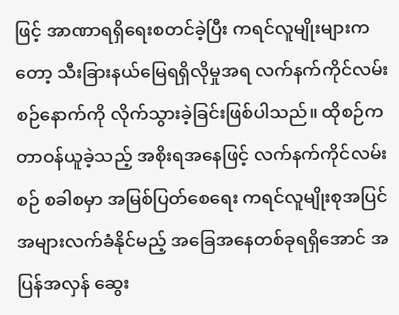ဖြင့် အာဏာရရှိရေးစတင်ခဲ့ပြီး ကရင်လူမျိုးများကတော့ သီးခြားနယ်မြေရရှိလိုမှုအရ လက်နက်ကိုင်လမ်းစဉ်နောက်ကို လိုက်သွားခဲ့ခြင်းဖြစ်ပါသည်။ ထိုစဉ်က တာဝန်ယူခဲ့သည့် အစိုးရအနေဖြင့် လက်နက်ကိုင်လမ်းစဉ် စခါစမှာ အမြစ်ပြတ်စေရေး ကရင်လူမျိုးစုအပြင် အများလက်ခံနိုင်မည့် အခြေအနေတစ်ခုရရှိအောင် အပြန်အလှန် ဆွေး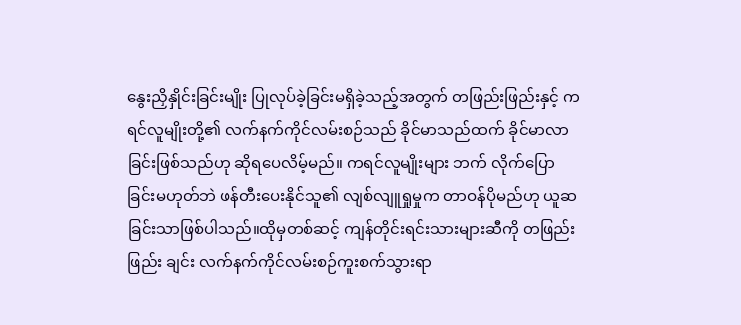နွေးညှိနှိုင်းခြင်းမျိုး ပြုလုပ်ခဲ့ခြင်းမရှိခဲ့သည့်အတွက် တဖြည်းဖြည်းနှင့် ကရင်လူမျိုးတို့၏ လက်နက်ကိုင်လမ်းစဉ်သည် ခိုင်မာသည်ထက် ခိုင်မာလာခြင်းဖြစ်သည်ဟု ဆိုရပေလိမ့်မည်။ ကရင်လူမျိုးများ ဘက် လိုက်ပြောခြင်းမဟုတ်ဘဲ ဖန်တီးပေးနိုင်သူ၏ လျစ်လျူရှုမှုက တာဝန်ပိုမည်ဟု ယူဆခြင်းသာဖြစ်ပါသည်။ထိုမှတစ်ဆင့် ကျန်တိုင်းရင်းသားများဆီကို တဖြည်းဖြည်း ချင်း လက်နက်ကိုင်လမ်းစဉ်ကူးစက်သွားရာ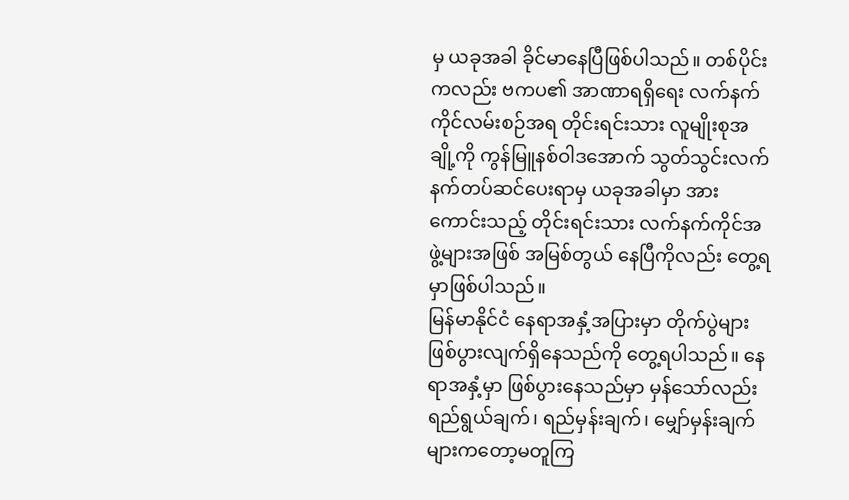မှ ယခုအခါ ခိုင်မာနေပြီဖြစ်ပါသည်။ တစ်ပိုင်းကလည်း ဗကပ၏ အာဏာရရှိရေး လက်နက်ကိုင်လမ်းစဉ်အရ တိုင်းရင်းသား လူမျိုးစုအချို့ကို ကွန်မြူနစ်ဝါဒအောက် သွတ်သွင်းလက် နက်တပ်ဆင်ပေးရာမှ ယခုအခါမှာ အားကောင်းသည့် တိုင်းရင်းသား လက်နက်ကိုင်အဖွဲ့များအဖြစ် အမြစ်တွယ် နေပြီကိုလည်း တွေ့ရမှာဖြစ်ပါသည်။
မြန်မာနိုင်ငံ နေရာအနှံ့အပြားမှာ တိုက်ပွဲများ ဖြစ်ပွားလျက်ရှိနေသည်ကို တွေ့ရပါသည်။ နေရာအနှံ့မှာ ဖြစ်ပွားနေသည်မှာ မှန်သော်လည်း ရည်ရွယ်ချက်၊ ရည်မှန်းချက်၊ မျှော်မှန်းချက်များကတော့မတူကြ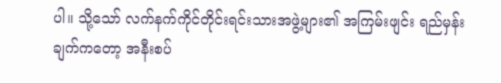ပါ။ သို့သော် လက်နက်ကိုင်တိုင်းရင်းသားအဖွဲ့များ၏ အကြမ်းဖျင်း ရည်မှန်း ချက်ကတော့ အနီးစပ်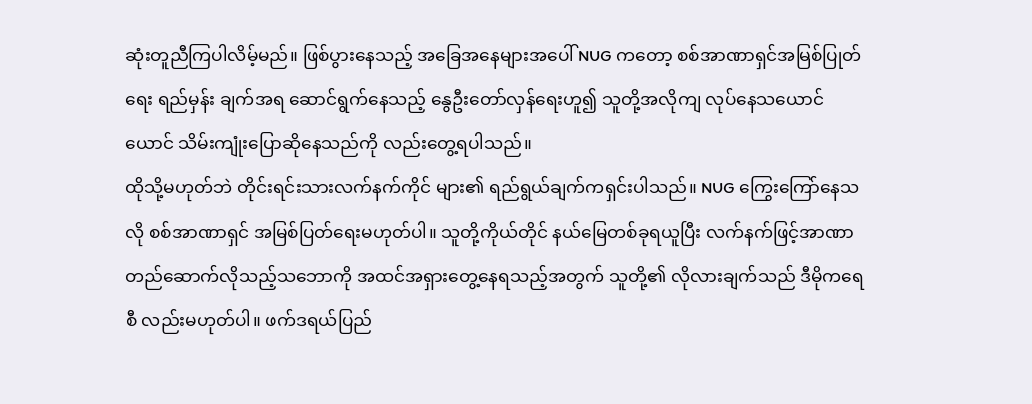ဆုံးတူညီကြပါလိမ့်မည်။ ဖြစ်ပွားနေသည့် အခြေအနေများအပေါ် NUG ကတော့ စစ်အာဏာရှင်အမြစ်ပြုတ်ရေး ရည်မှန်း ချက်အရ ဆောင်ရွက်နေသည့် နွေဦးတော်လှန်ရေးဟူ၍ သူတို့အလိုကျ လုပ်နေသယောင်ယောင် သိမ်းကျုံးပြောဆိုနေသည်ကို လည်းတွေ့ရပါသည်။
ထိုသို့မဟုတ်ဘဲ တိုင်းရင်းသားလက်နက်ကိုင် များ၏ ရည်ရွယ်ချက်ကရှင်းပါသည်။ NUG ကြွေးကြော်နေသလို စစ်အာဏာရှင် အမြစ်ပြတ်ရေးမဟုတ်ပါ။ သူတို့ကိုယ်တိုင် နယ်မြေတစ်ခုရယူပြီး လက်နက်ဖြင့်အာဏာ တည်ဆောက်လိုသည့်သဘောကို အထင်အရှားတွေ့နေရသည့်အတွက် သူတို့၏ လိုလားချက်သည် ဒီမိုကရေစီ လည်းမဟုတ်ပါ။ ဖက်ဒရယ်ပြည်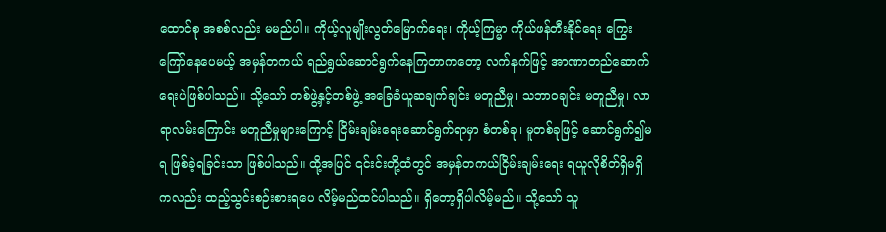ထောင်စု အစစ်လည်း မမည်ပါ။ ကိုယ့်လူမျိုးလွတ်မြောက်ရေး၊ ကိုယ့်ကြမ္မာ ကိုယ်ဖန်တီးနိုင်ရေး ကြွေးကြော်နေပေမယ့် အမှန်တကယ် ရည်ရွယ်ဆောင်ရွက်နေကြတာကတော့ လက်နက်ဖြင့် အာဏာတည်ဆောက်ရေးပဲဖြစ်ပါသည်။ သို့သော် တစ်ဖွဲ့နှင့်တစ်ဖွဲ့ အခြေခံယူဆချက်ချင်း မတူညီမှု၊ သဘာဝချင်း မတူညီမှု၊ လာရာလမ်းကြောင်း မတူညီမှုများကြောင့် ငြိမ်းချမ်းရေးဆောင်ရွက်ရာမှာ စံတစ်ခု၊ မူတစ်ခုဖြင့် ဆောင်ရွက်၍မရ ဖြစ်ခဲ့ရခြင်းသာ ဖြစ်ပါသည်။ ထို့အပြင် ၎င်းင်းတို့ထံတွင် အမှန်တကယ်ငြိမ်းချမ်းရေး ရယူလိုစိတ်ရှိမရှိကလည်း ထည့်သွင်းစဉ်းစားရပေ လိမ့်မည်ထင်ပါသည်။ ရှိတော့ရှိပါလိမ့်မည်။ သို့သော် သူ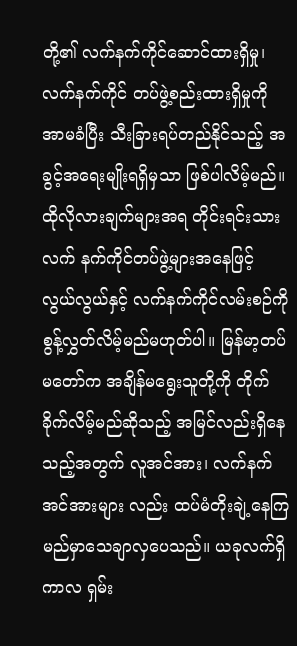တို့၏ လက်နက်ကိုင်ဆောင်ထားရှိမှု၊ လက်နက်ကိုင် တပ်ဖွဲ့စည်းထားရှိမှုကို အာမခံပြီး သီးခြားရပ်တည်နိုင်သည့် အခွင့်အရေးမျိုးရရှိမှသာ ဖြစ်ပါလိမ့်မည်။
ထိုလိုလားချက်များအရ တိုင်းရင်းသားလက် နက်ကိုင်တပ်ဖွဲ့များအနေဖြင့် လွယ်လွယ်နှင့် လက်နက်ကိုင်လမ်းစဉ်ကို စွန့်လွှတ်လိမ့်မည်မဟုတ်ပါ။ မြန်မာ့တပ်မတော်က အချိန်မရွေးသူတို့ကို တိုက်ခိုက်လိမ့်မည်ဆိုသည့် အမြင်လည်းရှိနေသည့်အတွက် လူအင်အား၊ လက်နက်အင်အားများ လည်း ထပ်မံတိုးချဲ့နေကြမည်မှာသေချာလှပေသည်။ ယခုလက်ရှိကာလ ရှမ်း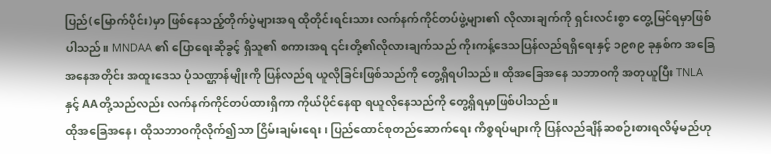ပြည်(မြောက်ပိုင်း)မှာ ဖြစ်နေသည့်တိုက်ပွဲများအရ ထိုတိုင်းရင်းသား လက်နက်ကိုင်တပ်ဖွဲ့များ၏ လိုလားချက်ကို ရှင်းလင်းစွာ တွေ့မြင်ရမှာဖြစ်ပါသည်။ MNDAA ၏ ပြောရေးဆိုခွင့် ရှိသူ၏ စကားအရ ၎င်းတို့၏လိုလားချက်သည် ကိုးကန့်ဒေသပြန်လည်ရရှိရေးနှင့် ၁၉၈၉ ခုနှစ်က အခြေအနေအတိုင်း အထူးဒေသ ပုံသဏ္ဌာန်မျိုးကို ပြန်လည်ရ ယူလိုခြင်းဖြစ်သည်ကို တွေ့ရှိရပါသည်။ ထိုအခြေအနေ သဘာဝကို အတုယူပြီး TNLA နှင့် AAတို့သည်လည်း လက်နက်ကိုင်တပ်ထားရှိကာ ကိုယ်ပိုင်နေရာ ရယူလိုနေသည်ကို တွေ့ရှိရမှာဖြစ်ပါသည်။
ထိုအခြေအနေ၊ ထိုသဘာဝကိုလိုက်၍သာ ငြိမ်းချမ်းရေး၊ ပြည်ထောင်စုတည်ဆောက်ရေး ကိစ္စရပ်များကို ပြန်လည်ချိန်ဆစဉ်းစားရလိမ့်မည်ဟု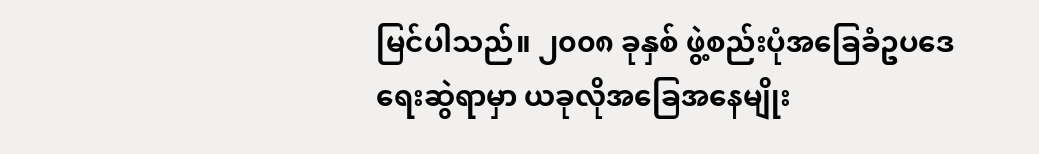မြင်ပါသည်။ ၂၀၀၈ ခုနှစ် ဖွဲ့စည်းပုံအခြေခံဥပဒေရေးဆွဲရာမှာ ယခုလိုအခြေအနေမျိုး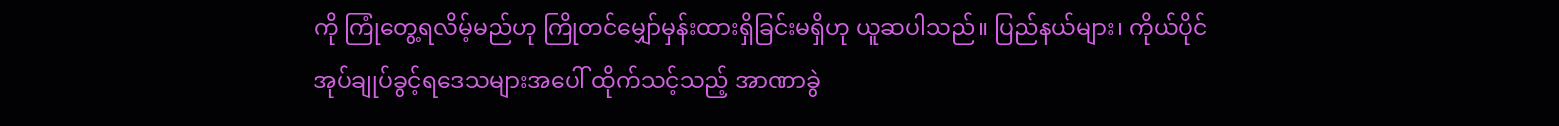ကို ကြုံတွေ့ရလိမ့်မည်ဟု ကြိုတင်မျှော်မှန်းထားရှိခြင်းမရှိဟု ယူဆပါသည်။ ပြည်နယ်များ၊ ကိုယ်ပိုင်အုပ်ချုပ်ခွင့်ရဒေသများအပေါ် ထိုက်သင့်သည့် အာဏာခွဲ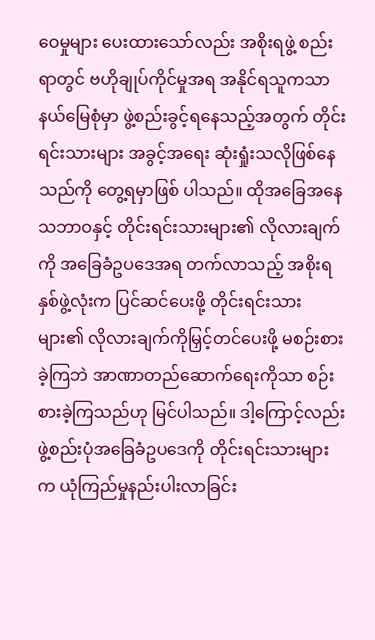ဝေမှုများ ပေးထားသော်လည်း အစိုးရဖွဲ့ စည်းရာတွင် ဗဟိုချုပ်ကိုင်မှုအရ အနိုင်ရသူကသာ နယ်မြေစုံမှာ ဖွဲ့စည်းခွင့်ရနေသည့်အတွက် တိုင်းရင်းသားများ အခွင့်အရေး ဆုံးရှုံးသလိုဖြစ်နေသည်ကို တွေ့ရမှာဖြစ် ပါသည်။ ထိုအခြေအနေ သဘာဝနှင့် တိုင်းရင်းသားများ၏ လိုလားချက်ကို အခြေခံဥပဒေအရ တက်လာသည့် အစိုးရနှစ်ဖွဲ့လုံးက ပြင်ဆင်ပေးဖို့ တိုင်းရင်းသားများ၏ လိုလားချက်ကိုမြှင့်တင်ပေးဖို့ မစဉ်းစားခဲ့ကြဘဲ အာဏာတည်ဆောက်ရေးကိုသာ စဉ်းစားခဲ့ကြသည်ဟု မြင်ပါသည်။ ဒါ့ကြောင့်လည်း ဖွဲ့စည်းပုံအခြေခံဥပဒေကို တိုင်းရင်းသားများက ယုံကြည်မှုနည်းပါးလာခြင်း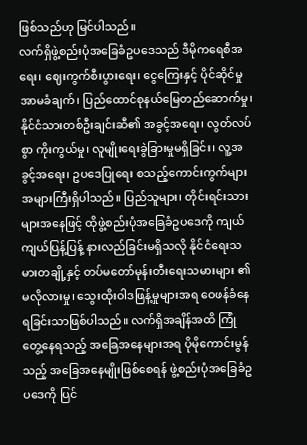ဖြစ်သည်ဟု မြင်ပါသည်။
လက်ရှိဖွဲ့စည်းပုံအခြေခံဥပဒေသည် ဒီမိုကရေစီအရေး၊ ဈေးကွက်စီးပွားရေး၊ ငွေကြေးနှင့် ပိုင်ဆိုင်မှုအာမခံချက်၊ ပြည်ထောင်စုနယ်မြေတည်ဆောက်မှု၊ နိုင်ငံသားတစ်ဦးချင်းဆီ၏ အခွင့်အရေး၊ လွတ်လပ်စွာ ကိုးကွယ်မှု၊ လူမျိုးရေးခွဲခြားမှုမရှိခြင်း၊ လူ့အခွင့်အရေး၊ ဥပဒေပြုရေး စသည့်ကောင်းကွက်များ အများကြီးရှိပါသည်။ ပြည်သူများ၊ တိုင်းရင်းသားများအနေဖြင့် ထိုဖွဲ့စည်းပုံအခြေခံဥပဒေကို ကျယ်ကျယ်ပြန့်ပြန့် နားလည်ခြင်းမရှိသလို နိုင်ငံရေးသမားတချို့နှင့် တပ်မတော်မုန်းတီးရေးသမားများ ၏ မလိုလားမှု၊ သွေးထိုးဝါဒဖြန့်မှုများအရ ဝေဖန်ခံနေရခြင်းသာဖြစ်ပါသည်။ လက်ရှိအချိန်အထိ ကြုံတွေ့နေရသည့် အခြေအနေများအရ ပိုမိုကောင်းမွန်သည့် အခြေအနေမျိုးဖြစ်စေရန် ဖွဲ့စည်းပုံအခြေခံဥပဒေကို ပြင်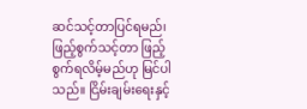ဆင်သင့်တာပြင်ရမည်၊ ဖြည့်စွက်သင့်တာ ဖြည့်စွက်ရလိမ့်မည်ဟု မြင်ပါသည်။ ငြိမ်းချမ်းရေးနှင့်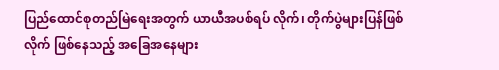ပြည်ထောင်စုတည်မြဲရေးအတွက် ယာယီအပစ်ရပ် လိုက်၊ တိုက်ပွဲများပြန်ဖြစ်လိုက် ဖြစ်နေသည့် အခြေအနေများ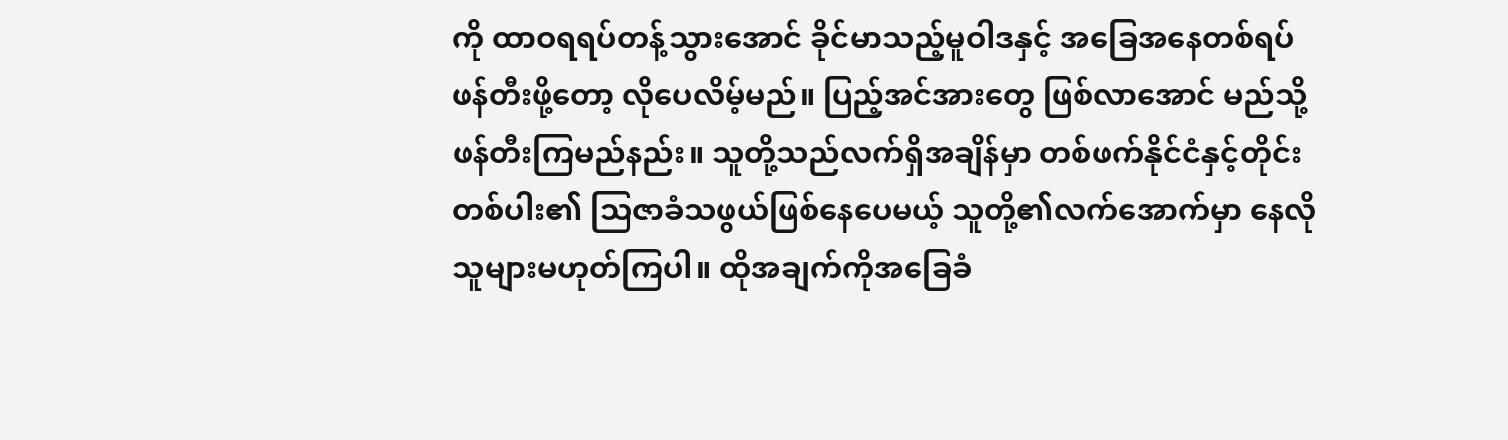ကို ထာဝရရပ်တန့်သွားအောင် ခိုင်မာသည့်မူဝါဒနှင့် အခြေအနေတစ်ရပ်ဖန်တီးဖို့တော့ လိုပေလိမ့်မည်။ ပြည့်အင်အားတွေ ဖြစ်လာအောင် မည်သို့ဖန်တီးကြမည်နည်း။ သူတို့သည်လက်ရှိအချိန်မှာ တစ်ဖက်နိုင်ငံနှင့်တိုင်းတစ်ပါး၏ သြဇာခံသဖွယ်ဖြစ်နေပေမယ့် သူတို့၏လက်အောက်မှာ နေလိုသူများမဟုတ်ကြပါ။ ထိုအချက်ကိုအခြေခံ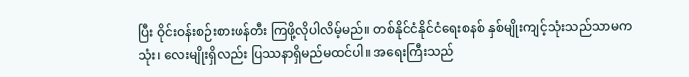ပြီး ဝိုင်းဝန်းစဉ်းစားဖန်တီး ကြဖို့လိုပါလိမ့်မည်။ တစ်နိုင်ငံနိုင်ငံရေးစနစ် နှစ်မျိုးကျင့်သုံးသည်သာမက သုံး၊ လေးမျိုးရှိလည်း ပြဿနာရှိမည်မထင်ပါ။ အရေးကြီးသည်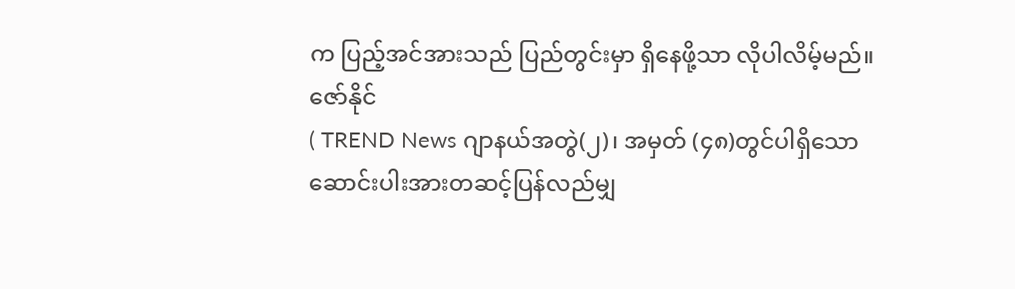က ပြည့်အင်အားသည် ပြည်တွင်းမှာ ရှိနေဖို့သာ လိုပါလိမ့်မည်။
ဇော်နိုင်
( TREND News ဂျာနယ်အတွဲ(၂)၊ အမှတ် (၄၈)တွင်ပါရှိသော ဆောင်းပါးအားတဆင့်ပြန်လည်မျှ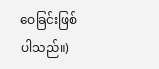ဝေခြင်းဖြစ်ပါသည်။)